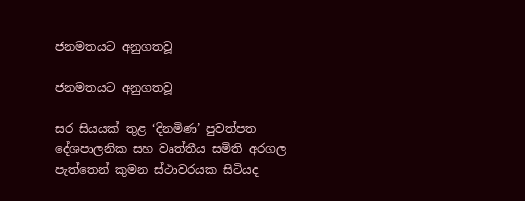ජනමතයට අනුගතවූ

ජනමතයට අනුගතවූ

සර සියයක් තුළ ‘දිනමිණ’ පුවත්පත දේශපාලනික සහ වෘත්තීය සමිති අරගල පැත්තෙන් කුමන ස්ථාවරයක සිටියද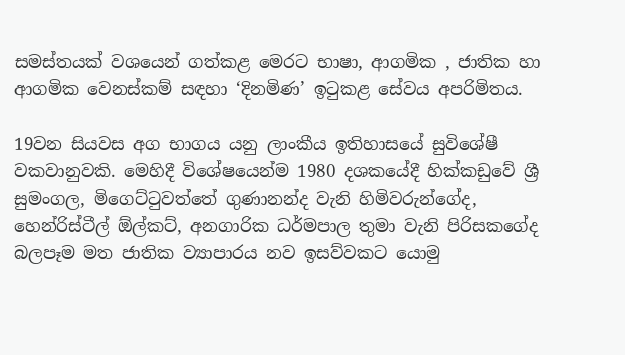සමස්තයක් වශයෙන් ගත්කළ මෙරට භාෂා, ආගමික , ජාතික හා ආගමික වෙනස්කම් සඳහා ‘දිනමිණ’ ඉටුකළ සේවය අපරිමිතය.

19වන සියවස අග භාගය යනු ලාංකීය ඉතිහාසයේ සුවිශේෂී වකවානුවකි. මෙහිදී විශේෂයෙන්ම 1980 දශකයේදී හික්කඩුවේ ශ්‍රී සුමංගල, මිගෙට්ටුවත්තේ ගුණානන්ද වැනි හිමිවරුන්ගේද, හෙන්රිස්ටීල් ඕල්කට්, අනගාරික ධර්මපාල තුමා වැනි පිරිසකගේද බලපෑම මත ජාතික ව්‍යාපාරය නව ඉසව්වකට යොමු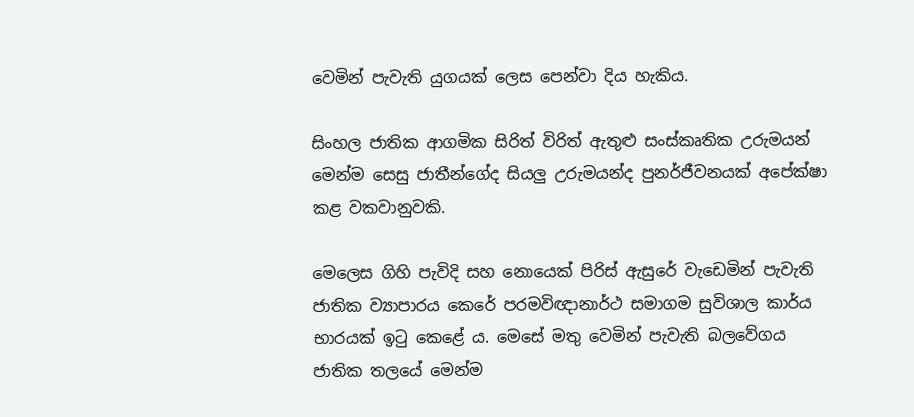වෙමින් පැවැති යුගයක් ලෙස පෙන්වා දිය හැකිය.

සිංහල ජාතික ආගමික සිරිත් විරිත් ඇතුළු සංස්කෘතික උරුමයන් මෙන්ම සෙසු ජාතීන්ගේද සියලු උරුමයන්ද පුනර්ජීවනයක් අපේක්ෂා කළ වකවානුවකි.

මෙලෙස ගිහි පැවිදි සහ නොයෙක් පිරිස් ඇසුරේ වැඩෙමින් පැවැති ජාතික ව්‍යාපාරය කෙරේ පරමවිඥානාර්ථ සමාගම සුවිශාල කාර්ය භාරයක් ඉටු කෙළේ ය. මෙසේ මතු වෙමින් පැවැති බලවේගය ජාතික තලයේ මෙන්ම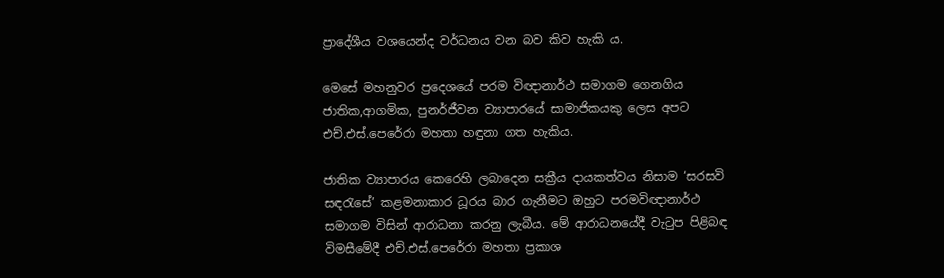ප්‍රාදේශීය වශයෙන්ද වර්ධනය වන බව කිව හැකි ය.

මෙසේ මහනුවර ප්‍රදෙශයේ පරම විඥානාර්ථ සමාගම ගෙනගිය ජාතික,ආගමික, පුනර්ජීවන ව්‍යාපාරයේ සාමාජිකයකු ලෙස අපට එච්.එස්.පෙරේරා මහතා හඳුනා ගත හැකිය.

ජාතික ව්‍යාපාරය කෙරෙහි ලබාදෙන සක්‍රීය දායකත්වය නිසාම ‘සරසවි සඳරැසේ’ කළමනාකාර ධූරය බාර ගැනීමට ඔහුට පරමවිඥානාර්ථ සමාගම විසින් ආරාධනා කරනු ලැබීය. මේ ආරාධනයේදී වැටුප පිළිබඳ විමසීමේදී එච්.එස්.පෙරේරා මහතා ප්‍රකාශ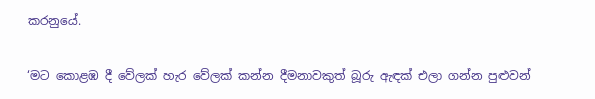කරනුයේ.

‘මට කොළඹ දී වේලක් හැර වේලක් කන්න දීමනාවකුත් බූරු ඇඳක් එලා ගන්න පුළුවන්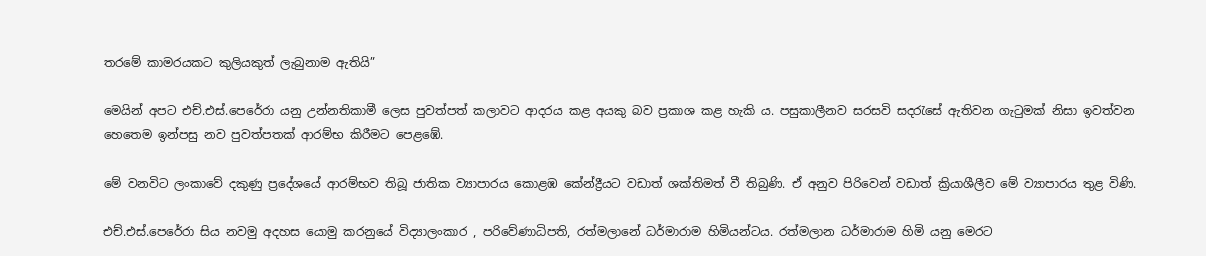තරමේ කාමරයකට කුලියකුත් ලැබුනාම ඇතියි”

මෙයින් අපට එච්.එස්.පෙරේරා යනු උන්නතිකාමී ලෙස පුවත්පත් කලාවට ආදරය කළ අයකු බව ප්‍රකාශ කළ හැකි ය. පසුකාලීනව සරසවි සදරැසේ ඇතිවන ගැටුමක් නිසා ඉවත්වන හෙතෙම ඉන්පසු නව පුවත්පතක් ආරම්භ කිරීමට පෙළඹේ.

මේ වනවිට ලංකාවේ දකුණු ප්‍රදේශයේ ආරම්භව තිබූ ජාතික ව්‍යාපාරය කොළඹ කේන්ද්‍රීයට වඩාත් ශක්තිමත් වී තිබුණි. ඒ අනුව පිරිවෙන් වඩාත් ක්‍රියාශීලීව මේ ව්‍යාපාරය තුළ විණි.

එච්.එස්.පෙරේරා සිය නවමු අදහස යොමු කරනුයේ විද්‍යාලංකාර , පරිවේණාධිපති, රත්මලානේ ධර්මාරාම හිමියන්ටය. රත්මලාන ධර්මාරාම හිමි යනු මෙරට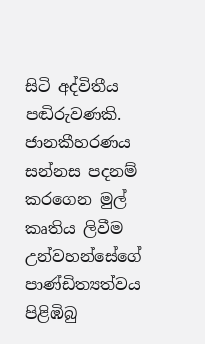සිටි අද්විතීය පඬිරුවණකි. ජානකීහරණය සන්නස පදනම් කරගෙන මුල් කෘතිය ලිවීම උන්වහන්සේගේ පාණ්ඩිත්‍යත්වය පිළිඹිබු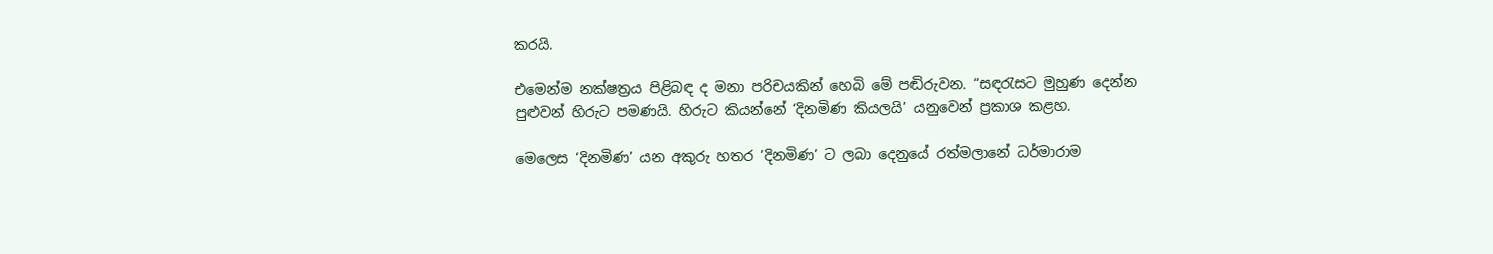කරයි.

එමෙන්ම නක්ෂත්‍රය පිළිබඳ ද මනා පරිචයකින් හෙබි මේ පඬිරුවන. “සඳරැසට මුහුණ දෙන්න පුළුවන් හිරුට පමණයි. හිරුට කියන්නේ ‘දිනමිණ කියලයි’ යනුවෙන් ප්‍රකාශ කළහ.

මෙලෙස ‘දිනමිණ’ යන අකුරු හතර ‘දිනමිණ’ ට ලබා දෙනුයේ රත්මලානේ ධර්මාරාම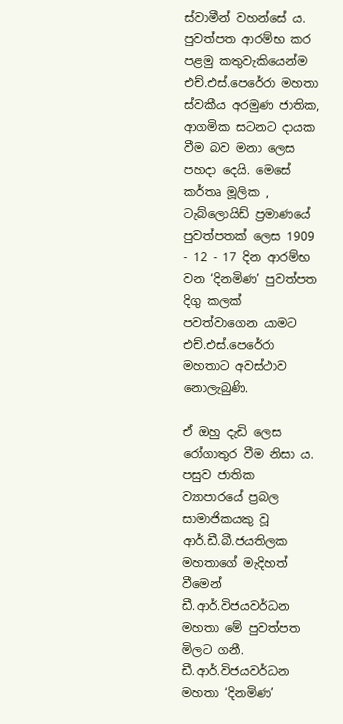ස්වාමීන් වහන්සේ ය. පුවත්පත ආරම්භ කර පළමු කතුවැකියෙන්ම එච්.එස්.පෙරේරා මහතා ස්වකීය අරමුණ ජාතික, ආගමික සටනට දායක වීම බව මනා ලෙස පහදා දෙයි. මෙසේ කර්තෘ මූලික , ටැබ්ලොයිඩ් ප්‍රමාණයේ පුවත්පතක් ලෙස 1909 - 12 - 17 දින ආරම්භ වන ‘දිනමිණ’ පුවත්පත දිගු කලක් පවත්වාගෙන යාමට එච්.එස්.පෙරේරා මහතාට අවස්ථාව නොලැබුණි.

ඒ ඔහු දැඩි ලෙස රෝගාතුර වීම නිසා ය. පසුව ජාතික ව්‍යාපාරයේ ප්‍රබල සාමාජිකයකු වූ ආර්.ඩී.බී.ජයතිලක මහතාගේ මැදිහත් වීමෙන් ඩී.ආර්.විජයවර්ධන මහතා මේ පුවත්පත මිලට ගනී. ඩී.ආර්.විජයවර්ධන මහතා ‘දිනමිණ’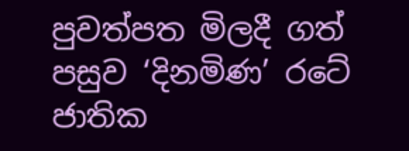පුවත්පත මිලදී ගත් පසුව ‘දිනමිණ’ රටේ ජාතික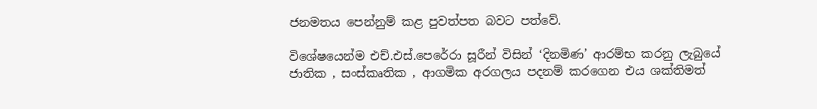ජනමතය පෙන්නුම් කළ පුවත්පත බවට පත්වේ.

විශේෂයෙන්ම එච්.එස්.පෙරේරා සූරීන් විසින් ‘දිනමිණ’ ආරම්භ කරනු ලැබුයේ ජාතික , සංස්කෘතික , ආගමික අරගලය පදනම් කරගෙන එය ශක්තිමත්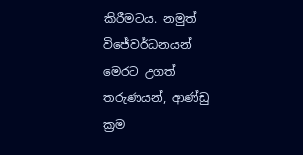කිරීමටය. නමුත් විජේවර්ධනයන් මෙරට උගත් තරුණයන්, ආණ්ඩු ක්‍රම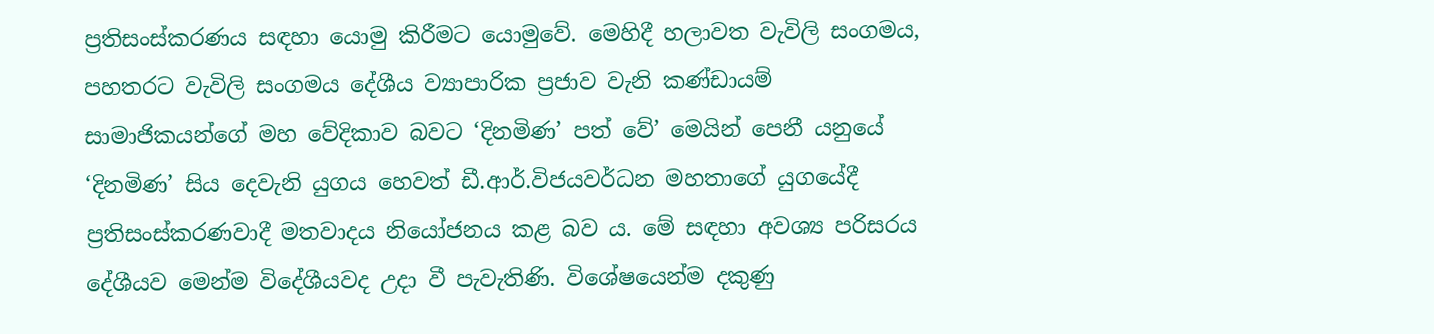ප්‍රතිසංස්කරණය සඳහා යොමු කිරීමට යොමුවේ. මෙහිදී හලාවත වැවිලි සංගමය, පහතරට වැවිලි සංගමය දේශීය ව්‍යාපාරික ප්‍රජාව වැනි කණ්ඩායම් සාමාජිකයන්ගේ මහ වේදිකාව බවට ‘දිනමිණ’ පත් වේ’ මෙයින් පෙනී යනුයේ ‘දිනමිණ’ සිය දෙවැනි යුගය හෙවත් ඩී.ආර්.විජයවර්ධන මහතාගේ යුගයේදී ප්‍රතිසංස්කරණවාදී මතවාදය නියෝජනය කළ බව ය. මේ සඳහා අවශ්‍ය පරිසරය දේශීයව මෙන්ම විදේශීයවද උදා වී පැවැතිණි. විශේෂයෙන්ම දකුණු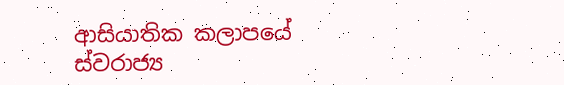ආසියාතික කලාපයේ ස්වරාජ්‍ය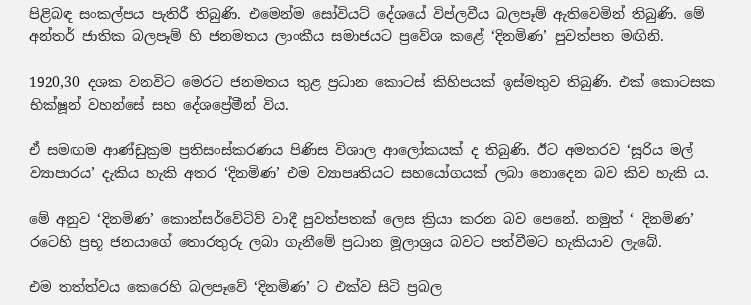පිළිබඳ සංකල්පය පැතිරී තිබුණි. එමෙන්ම සෝවියට් දේශයේ විප්ලවීය බලපෑම් ඇතිවෙමින් තිබුණි. මේ අන්තර් ජාතික බලපෑම් හි ජනමතය ලාංකීය සමාජයට ප්‍රවේශ කළේ ‘දිනමිණ’ පුවත්පත මඟිනි.

1920,30 දශක වනවිට මෙරට ජනමතය තුළ ප්‍රධාන කොටස් කිහිපයක් ඉස්මතුව තිබුණි. එක් කොටසක භික්ෂූන් වහන්සේ සහ දේශප්‍රේමීන් විය.

ඒ සමඟම ආණ්ඩුක්‍රම ප්‍රතිසංස්කරණය පිණිස විශාල ආලෝකයක් ද තිබුණි. ඊට අමතරව ‘සූරිය මල් ව්‍යාපාරය’ දැකිය හැකි අතර ‘දිනමිණ’ එම ව්‍යාපෘතියට සහයෝගයක් ලබා නොදෙන බව කිව හැකි ය.

මේ අනුව ‘දිනමිණ’ කොන්සර්වේටිව් වාදී පුවත්පතක් ලෙස ක්‍රියා කරන බව පෙනේ. නමුත් ‘ දිනමිණ’ රටෙහි ප්‍රභූ ජනයාගේ තොරතුරු ලබා ගැනීමේ ප්‍රධාන මූලාශ්‍රය බවට පත්වීමට හැකියාව ලැබේ.

එම තත්ත්වය කෙරෙහි බලපෑවේ ‘දිනමිණ’ ට එක්ව සිටි ප්‍රබල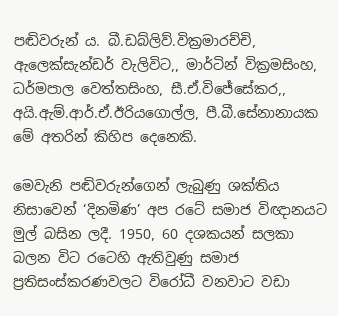පඬිවරුන් ය. බී.ඩබ්ලිව්.වික්‍රමාරච්චි, ඇලෙක්සැන්ඩර් වැලිවිට,, මාර්ටින් වික්‍රමසිංහ, ධර්මපාල වෙත්තසිංහ, සී.ඒ.විජේසේකර,, අයි.ඇම්.ආර්.ඒ.ඊරියගොල්ල, පී.බී.සේනානායක මේ අතරින් කිහිප දෙනෙකි.

මෙවැනි පඬිවරුන්ගෙන් ලැබුණු ශක්තිය නිසාවෙන් ‘දිනමිණ’ අප රටේ සමාජ විඥානයට මුල් බසින ලදී. 1950, 60 දශකයන් සලකා බලන විට රටෙහි ඇතිවුණු සමාජ ප්‍රතිසංස්කරණවලට විරෝධී වනවාට වඩා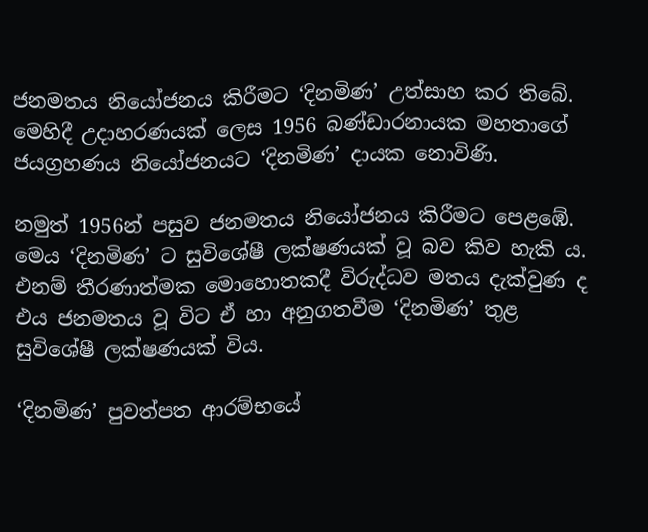ජනමතය නියෝජනය කිරීමට ‘දිනමිණ’ උත්සාහ කර තිබේ. මෙහිදී උදාහරණයක් ලෙස 1956 බණ්ඩාරනායක මහතාගේ ජයග්‍රහණය නියෝජනයට ‘දිනමිණ’ දායක නොවිණි.

නමුත් 1956න් පසුව ජනමතය නියෝජනය කිරීමට පෙළඹේ. මෙය ‘දිනමිණ’ ට සුවිශේෂී ලක්ෂණයක් වූ බව කිව හැකි ය. එනම් තීරණාත්මක මොහොතකදී විරුද්ධව මතය දැක්වුණ ද එය ජනමතය වූ විට ඒ හා අනුගතවීම ‘දිනමිණ’ තුළ සුවිශේෂී ලක්ෂණයක් විය.

‘දිනමිණ’ පුවත්පත ආරම්භයේ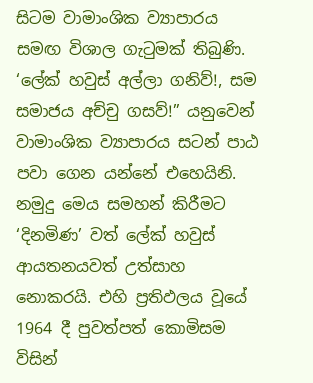සිටම වාමාංශික ව්‍යාපාරය සමඟ විශාල ගැටුමක් තිබුණි. ‘ලේක් හවුස් අල්ලා ගනිව්!, සම සමාජය අච්චු ගසව්!” යනුවෙන් වාමාංශික ව්‍යාපාරය සටන් පාඨ පවා ගෙන යන්නේ එහෙයිනි. නමුදු මෙය සමහන් කිරීමට ‘දිනමිණ’ වත් ලේක් හවුස් ආයතනයවත් උත්සාහ නොකරයි. එහි ප්‍රතිඵලය වූයේ 1964 දී පුවත්පත් කොමිසම විසින්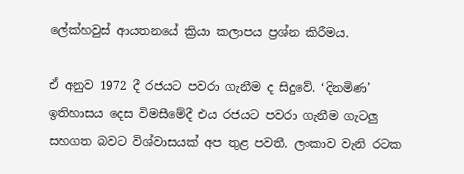ලේක්හවුස් ආයතනයේ ක්‍රියා කලාපය ප්‍රශ්න කිරීමය.

ඒ අනුව 1972 දී රජයට පවරා ගැනීම ද සිදුවේ. ‘දිනමිණ’ ඉතිහාසය දෙස විමසීමේදී එය රජයට පවරා ගැනීම ගැටලු සහගත බවට විශ්වාසයක් අප තුළ පවතී. ලංකාව වැනි රටක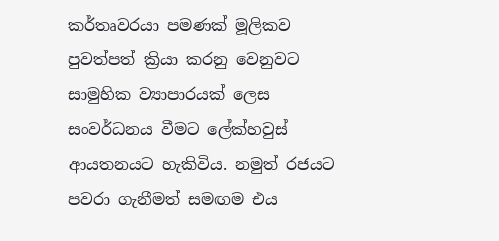කර්තෘවරයා පමණක් මූලිකව පුවත්පත් ක්‍රියා කරනු වෙනුවට සාමුහික ව්‍යාපාරයක් ලෙස සංවර්ධනය වීමට ලේක්හවුස් ආයතනයට හැකිවිය. නමුත් රජයට පවරා ගැනීමත් සමඟම එය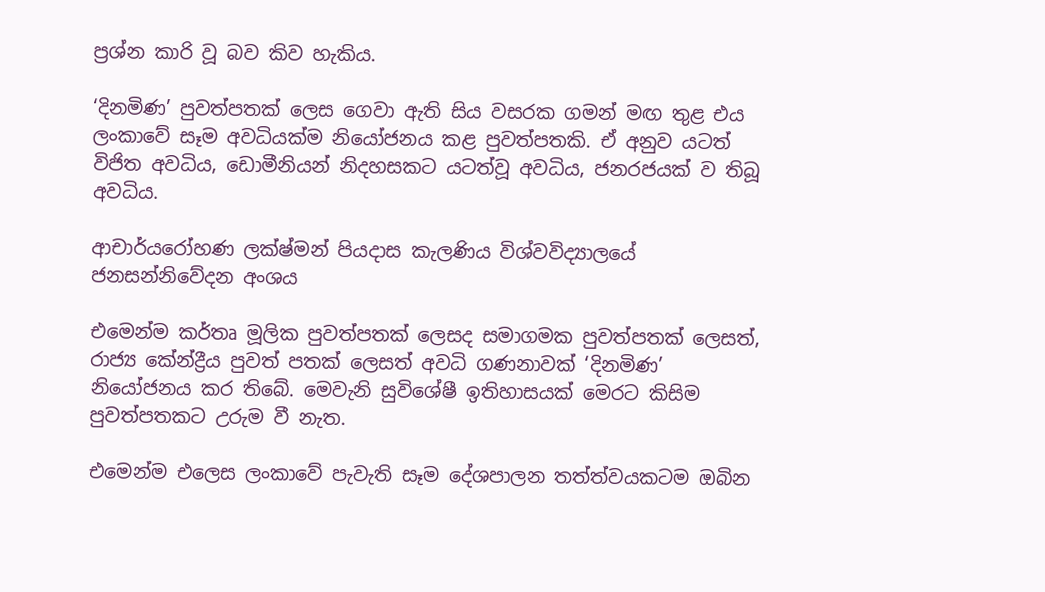ප්‍රශ්න කාරි වූ බව කිව හැකිය.

‘දිනමිණ’ පුවත්පතක් ලෙස ගෙවා ඇති සිය වසරක ගමන් මඟ තුළ එය ලංකාවේ සෑම අවධියක්ම නියෝජනය කළ පුවත්පතකි. ඒ අනුව යටත් විජිත අවධිය, ඩොමීනියන් නිදහසකට යටත්වූ අවධිය, ජනරජයක් ව තිබූ අවධිය.

ආචාර්යරෝහණ ලක්ෂ්මන් පියදාස කැලණිය විශ්වවිද්‍යාලයේ ජනසන්නිවේදන අංශය

එමෙන්ම කර්තෘ මූලික පුවත්පතක් ලෙසද සමාගමක පුවත්පතක් ලෙසත්, රාජ්‍ය කේන්ද්‍රීය පුවත් පතක් ලෙසත් අවධි ගණනාවක් ‘දිනමිණ’ නියෝජනය කර තිබේ. මෙවැනි සුවිශේෂී ඉතිහාසයක් මෙරට කිසිම පුවත්පතකට උරුම වී නැත.

එමෙන්ම එලෙස ලංකාවේ පැවැති සෑම දේශපාලන තත්ත්වයකටම ඔබින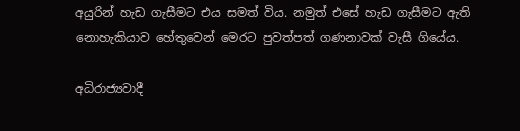අයුරින් හැඩ ගැසීමට එය සමත් විය. නමුත් එසේ හැඩ ගැසීමට ඇති නොහැකියාව හේතුවෙන් මෙරට පුවත්පත් ගණනාවක් වැසී ගියේය.

අධිරාජ්‍යවාදී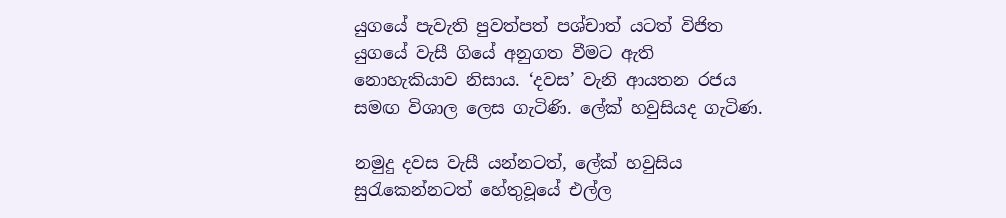යුගයේ පැවැති පුවත්පත් පශ්චාත් යටත් විජිත යුගයේ වැසී ගියේ අනුගත වීමට ඇති නොහැකියාව නිසාය. ‘දවස’ වැනි ආයතන රජය සමඟ විශාල ලෙස ගැටිණි. ලේක් හවුසියද ගැටිණ.

නමුදු දවස වැසී යන්නටත්, ලේක් හවුසිය සුරැකෙන්නටත් හේතුවූයේ එල්ල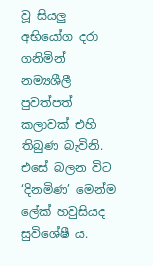වූ සියලු අභියෝග දරා ගනිමින් නම්‍යශීලී පුවත්පත් කලාවක් එහි තිබුණ බැවිනි. එසේ බලන විට ‘දිනමිණ’ මෙන්ම ලේක් හවුසියද සුවිශේෂී ය.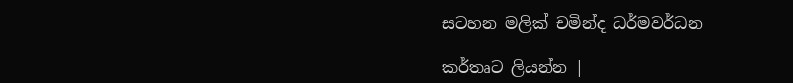සටහන මලික් චමින්ද ධර්මවර්ධන

කර්තෘට ලියන්න |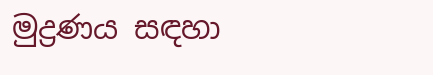මුද්‍රණය සඳහා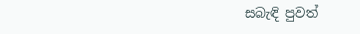සබැඳි පුවත්